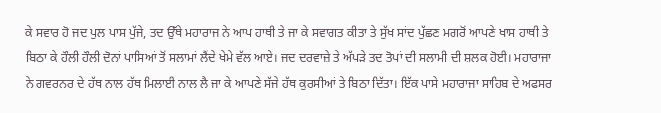ਕੇ ਸਵਾਰ ਹੋ ਜਦ ਪੁਲ ਪਾਸ ਪੁੱਜੇ, ਤਦ ਉੱਥੇ ਮਹਾਰਾਜ ਨੇ ਆਪ ਹਾਥੀ ਤੇ ਜਾ ਕੇ ਸਵਾਗਤ ਕੀਤਾ ਤੇ ਸੁੱਖ ਸਾਂਦ ਪੁੱਛਣ ਮਗਰੋਂ ਆਪਣੇ ਖਾਸ ਹਾਥੀ ਤੇ ਬਿਠਾ ਕੇ ਹੌਲੀ ਹੌਲੀ ਦੋਨਾਂ ਪਾਸਿਆਂ ਤੋਂ ਸਲਾਮਾਂ ਲੈਂਦੇ ਖੇਮੇ ਵੱਲ ਆਏ। ਜਦ ਦਰਵਾਜ਼ੇ ਤੇ ਅੱਪੜੇ ਤਦ ਤੋਪਾਂ ਦੀ ਸਲਾਮੀ ਦੀ ਸ਼ਲਕ ਹੋਈ। ਮਹਾਰਾਜਾ ਨੇ ਗਵਰਨਰ ਦੇ ਹੱਥ ਨਾਲ ਹੱਥ ਮਿਲਾਈ ਨਾਲ ਲੈ ਜਾ ਕੇ ਆਪਣੇ ਸੱਜੇ ਹੱਥ ਕੁਰਸੀਆਂ ਤੇ ਬਿਠਾ ਦਿੱਤਾ। ਇੱਕ ਪਾਸੇ ਮਹਾਰਾਜਾ ਸਾਹਿਬ ਦੇ ਅਫਸਰ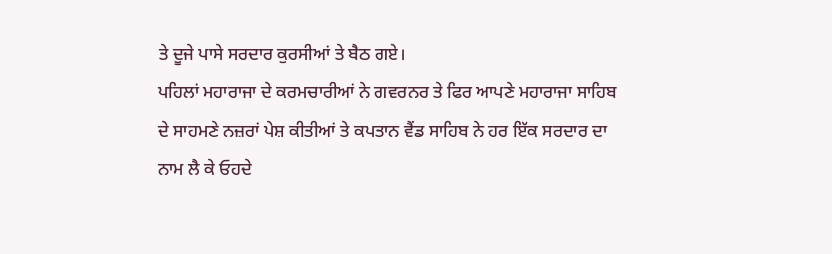ਤੇ ਦੂਜੇ ਪਾਸੇ ਸਰਦਾਰ ਕੁਰਸੀਆਂ ਤੇ ਬੈਠ ਗਏ।
ਪਹਿਲਾਂ ਮਹਾਰਾਜਾ ਦੇ ਕਰਮਚਾਰੀਆਂ ਨੇ ਗਵਰਨਰ ਤੇ ਫਿਰ ਆਪਣੇ ਮਹਾਰਾਜਾ ਸਾਹਿਬ ਦੇ ਸਾਹਮਣੇ ਨਜ਼ਰਾਂ ਪੇਸ਼ ਕੀਤੀਆਂ ਤੇ ਕਪਤਾਨ ਵੈਂਡ ਸਾਹਿਬ ਨੇ ਹਰ ਇੱਕ ਸਰਦਾਰ ਦਾ ਨਾਮ ਲੈ ਕੇ ਓਹਦੇ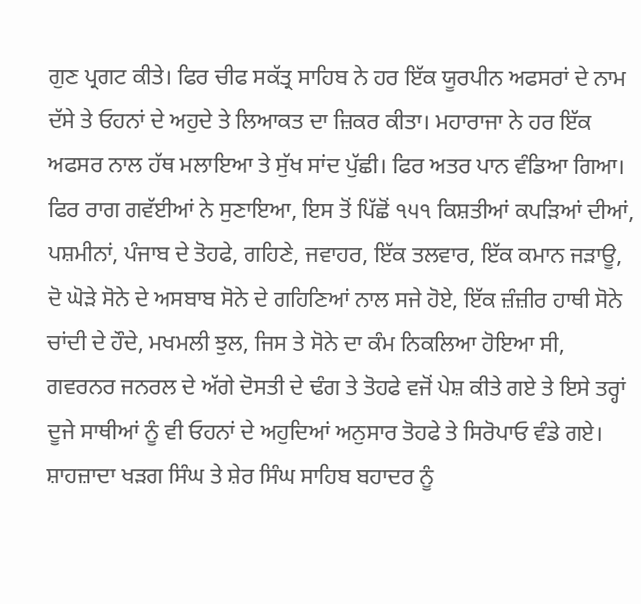ਗੁਣ ਪ੍ਰਗਟ ਕੀਤੇ। ਫਿਰ ਚੀਫ ਸਕੱਤ੍ਰ ਸਾਹਿਬ ਨੇ ਹਰ ਇੱਕ ਯੂਰਪੀਨ ਅਫਸਰਾਂ ਦੇ ਨਾਮ ਦੱਸੇ ਤੇ ਓਹਨਾਂ ਦੇ ਅਹੁਦੇ ਤੇ ਲਿਆਕਤ ਦਾ ਜ਼ਿਕਰ ਕੀਤਾ। ਮਹਾਰਾਜਾ ਨੇ ਹਰ ਇੱਕ ਅਫਸਰ ਨਾਲ ਹੱਥ ਮਲਾਇਆ ਤੇ ਸੁੱਖ ਸਾਂਦ ਪੁੱਛੀ। ਫਿਰ ਅਤਰ ਪਾਨ ਵੰਡਿਆ ਗਿਆ। ਫਿਰ ਰਾਗ ਗਵੱਈਆਂ ਨੇ ਸੁਣਾਇਆ, ਇਸ ਤੋਂ ਪਿੱਛੋਂ ੧੫੧ ਕਿਸ਼ਤੀਆਂ ਕਪੜਿਆਂ ਦੀਆਂ, ਪਸ਼ਮੀਨਾਂ, ਪੰਜਾਬ ਦੇ ਤੋਹਫੇ, ਗਹਿਣੇ, ਜਵਾਹਰ, ਇੱਕ ਤਲਵਾਰ, ਇੱਕ ਕਮਾਨ ਜੜਾਊ, ਦੋ ਘੋੜੇ ਸੋਨੇ ਦੇ ਅਸਬਾਬ ਸੋਨੇ ਦੇ ਗਹਿਣਿਆਂ ਨਾਲ ਸਜੇ ਹੋਏ, ਇੱਕ ਜ਼ੰਜ਼ੀਰ ਹਾਥੀ ਸੋਨੇ ਚਾਂਦੀ ਦੇ ਹੌਦੇ, ਮਖਮਲੀ ਝੁਲ, ਜਿਸ ਤੇ ਸੋਨੇ ਦਾ ਕੰਮ ਨਿਕਲਿਆ ਹੋਇਆ ਸੀ, ਗਵਰਨਰ ਜਨਰਲ ਦੇ ਅੱਗੇ ਦੋਸਤੀ ਦੇ ਢੰਗ ਤੇ ਤੋਹਫੇ ਵਜੋਂ ਪੇਸ਼ ਕੀਤੇ ਗਏ ਤੇ ਇਸੇ ਤਰ੍ਹਾਂ ਦੂਜੇ ਸਾਥੀਆਂ ਨੂੰ ਵੀ ਓਹਨਾਂ ਦੇ ਅਹੁਦਿਆਂ ਅਨੁਸਾਰ ਤੋਹਫੇ ਤੇ ਸਿਰੋਪਾਓ ਵੰਡੇ ਗਏ। ਸ਼ਾਹਜ਼ਾਦਾ ਖੜਗ ਸਿੰਘ ਤੇ ਸ਼ੇਰ ਸਿੰਘ ਸਾਹਿਬ ਬਹਾਦਰ ਨੂੰ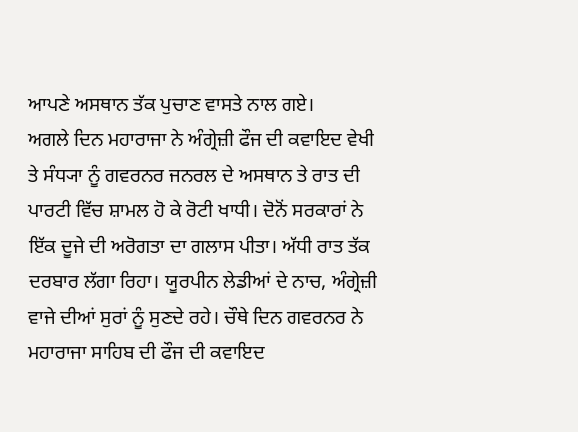ਆਪਣੇ ਅਸਥਾਨ ਤੱਕ ਪੁਚਾਣ ਵਾਸਤੇ ਨਾਲ ਗਏ।
ਅਗਲੇ ਦਿਨ ਮਹਾਰਾਜਾ ਨੇ ਅੰਗ੍ਰੇਜ਼ੀ ਫੌਜ ਦੀ ਕਵਾਇਦ ਵੇਖੀ ਤੇ ਸੰਧ੍ਯਾ ਨੂੰ ਗਵਰਨਰ ਜਨਰਲ ਦੇ ਅਸਥਾਨ ਤੇ ਰਾਤ ਦੀ ਪਾਰਟੀ ਵਿੱਚ ਸ਼ਾਮਲ ਹੋ ਕੇ ਰੋਟੀ ਖਾਧੀ। ਦੋਨੋਂ ਸਰਕਾਰਾਂ ਨੇ ਇੱਕ ਦੂਜੇ ਦੀ ਅਰੋਗਤਾ ਦਾ ਗਲਾਸ ਪੀਤਾ। ਅੱਧੀ ਰਾਤ ਤੱਕ ਦਰਬਾਰ ਲੱਗਾ ਰਿਹਾ। ਯੂਰਪੀਨ ਲੇਡੀਆਂ ਦੇ ਨਾਚ, ਅੰਗ੍ਰੇਜ਼ੀ ਵਾਜੇ ਦੀਆਂ ਸੁਰਾਂ ਨੂੰ ਸੁਣਦੇ ਰਹੇ। ਚੌਥੇ ਦਿਨ ਗਵਰਨਰ ਨੇ ਮਹਾਰਾਜਾ ਸਾਹਿਬ ਦੀ ਫੌਜ ਦੀ ਕਵਾਇਦ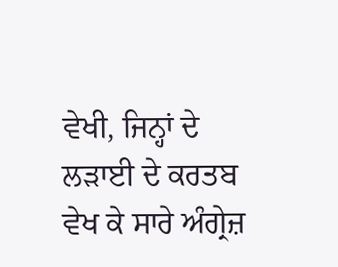ਵੇਖੀ, ਜਿਨ੍ਹਾਂ ਦੇ ਲੜਾਈ ਦੇ ਕਰਤਬ ਵੇਖ ਕੇ ਸਾਰੇ ਅੰਗ੍ਰੇਜ਼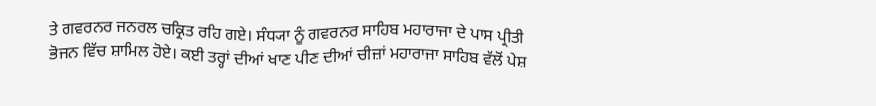ਤੇ ਗਵਰਨਰ ਜਨਰਲ ਚਕ੍ਰਿਤ ਰਹਿ ਗਏ। ਸੰਧ੍ਯਾ ਨੂੰ ਗਵਰਨਰ ਸਾਹਿਬ ਮਹਾਰਾਜਾ ਦੇ ਪਾਸ ਪ੍ਰੀਤੀ ਭੋਜਨ ਵਿੱਚ ਸ਼ਾਮਿਲ ਹੋਏ। ਕਈ ਤਰ੍ਹਾਂ ਦੀਆਂ ਖਾਣ ਪੀਣ ਦੀਆਂ ਚੀਜ਼ਾਂ ਮਹਾਰਾਜਾ ਸਾਹਿਬ ਵੱਲੋਂ ਪੇਸ਼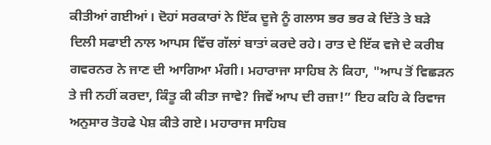ਕੀਤੀਆਂ ਗਈਆਂ। ਦੋਹਾਂ ਸਰਕਾਰਾਂ ਨੇ ਇੱਕ ਦੂਜੇ ਨੂੰ ਗਲਾਸ ਭਰ ਭਰ ਕੇ ਦਿੱਤੇ ਤੇ ਬੜੇ ਦਿਲੀ ਸਫਾਈ ਨਾਲ ਆਪਸ ਵਿੱਚ ਗੱਲਾਂ ਬਾਤਾਂ ਕਰਦੇ ਰਹੇ। ਰਾਤ ਦੇ ਇੱਕ ਵਜੇ ਦੇ ਕਰੀਬ ਗਵਰਨਰ ਨੇ ਜਾਣ ਦੀ ਆਗਿਆ ਮੰਗੀ। ਮਹਾਰਾਜਾ ਸਾਹਿਬ ਨੇ ਕਿਹਾ, "ਆਪ ਤੋਂ ਵਿਛੜਨ ਤੇ ਜੀ ਨਹੀਂ ਕਰਦਾ, ਕਿੰਤੂ ਕੀ ਕੀਤਾ ਜਾਵੇ? ਜਿਵੇਂ ਆਪ ਦੀ ਰਜ਼ਾ!” ਇਹ ਕਹਿ ਕੇ ਰਿਵਾਜ ਅਨੁਸਾਰ ਤੋਹਫੇ ਪੇਸ਼ ਕੀਤੇ ਗਏ। ਮਹਾਰਾਜ ਸਾਹਿਬ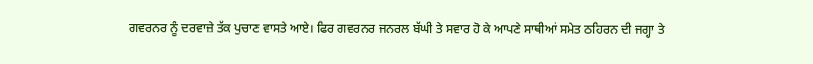ਗਵਰਨਰ ਨੂੰ ਦਰਵਾਜ਼ੇ ਤੱਕ ਪੁਚਾਣ ਵਾਸਤੇ ਆਏ। ਫਿਰ ਗਵਰਨਰ ਜਨਰਲ ਬੱਘੀ ਤੇ ਸਵਾਰ ਹੋ ਕੇ ਆਪਣੇ ਸਾਥੀਆਂ ਸਮੇਤ ਠਹਿਰਨ ਦੀ ਜਗ੍ਹਾ ਤੇ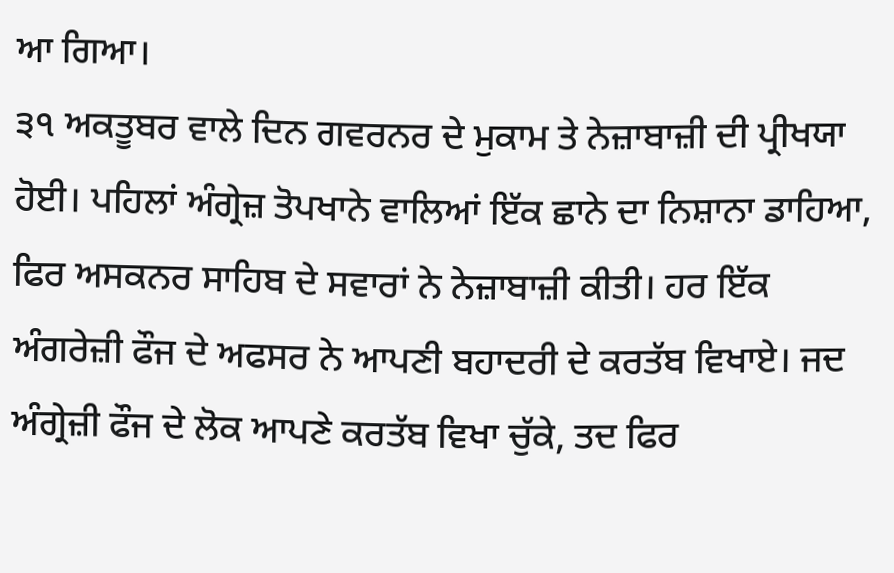ਆ ਗਿਆ।
੩੧ ਅਕਤੂਬਰ ਵਾਲੇ ਦਿਨ ਗਵਰਨਰ ਦੇ ਮੁਕਾਮ ਤੇ ਨੇਜ਼ਾਬਾਜ਼ੀ ਦੀ ਪ੍ਰੀਖਯਾ ਹੋਈ। ਪਹਿਲਾਂ ਅੰਗ੍ਰੇਜ਼ ਤੋਪਖਾਨੇ ਵਾਲਿਆਂ ਇੱਕ ਛਾਨੇ ਦਾ ਨਿਸ਼ਾਨਾ ਡਾਹਿਆ, ਫਿਰ ਅਸਕਨਰ ਸਾਹਿਬ ਦੇ ਸਵਾਰਾਂ ਨੇ ਨੇਜ਼ਾਬਾਜ਼ੀ ਕੀਤੀ। ਹਰ ਇੱਕ ਅੰਗਰੇਜ਼ੀ ਫੌਜ ਦੇ ਅਫਸਰ ਨੇ ਆਪਣੀ ਬਹਾਦਰੀ ਦੇ ਕਰਤੱਬ ਵਿਖਾਏ। ਜਦ ਅੰਗ੍ਰੇਜ਼ੀ ਫੌਜ ਦੇ ਲੋਕ ਆਪਣੇ ਕਰਤੱਬ ਵਿਖਾ ਚੁੱਕੇ, ਤਦ ਫਿਰ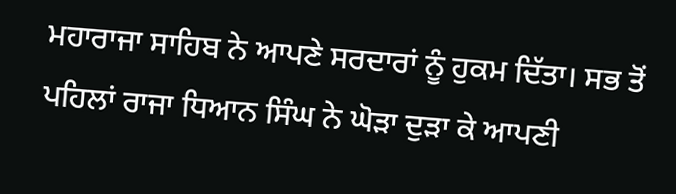ਮਹਾਰਾਜਾ ਸਾਹਿਬ ਨੇ ਆਪਣੇ ਸਰਦਾਰਾਂ ਨੂੰ ਹੁਕਮ ਦਿੱਤਾ। ਸਭ ਤੋਂ ਪਹਿਲਾਂ ਰਾਜਾ ਧਿਆਨ ਸਿੰਘ ਨੇ ਘੋੜਾ ਦੁੜਾ ਕੇ ਆਪਣੀ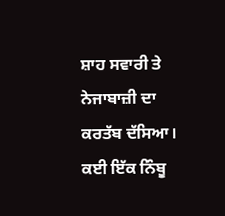ਸ਼ਾਹ ਸਵਾਰੀ ਤੇ ਨੇਜਾਬਾਜ਼ੀ ਦਾ ਕਰਤੱਬ ਦੱਸਿਆ। ਕਈ ਇੱਕ ਨਿੰਬੂ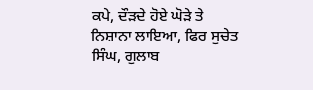ਕਪੇ, ਦੌੜਦੇ ਹੋਏ ਘੋੜੇ ਤੇ ਨਿਸ਼ਾਨਾ ਲਾਇਆ, ਫਿਰ ਸੁਚੇਤ ਸਿੰਘ, ਗੁਲਾਬ